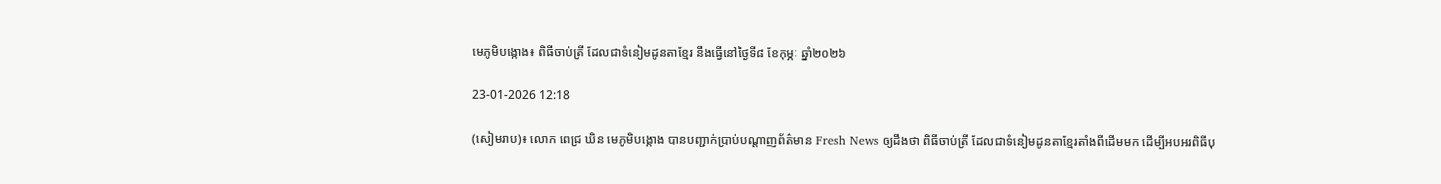មេភូមិបង្កោង៖ ពិធីចាប់ត្រី ដែលជាទំនៀមដូនតាខ្មែរ នឹងធ្វើនៅថ្ងៃទី៨ ខែកុម្ភៈ ឆ្នាំ២០២៦

23-01-2026 12:18

(សៀមរាប)៖ លោក ពេជ្រ ឃិន មេភូមិបង្កោង បានបញ្ជាក់ប្រាប់បណ្តាញព័ត៌មាន Fresh News ឲ្យដឹងថា ពិធីចាប់ត្រី ដែលជាទំនៀមដូនតាខ្មែរតាំងពីដើមមក ដើម្បីអបអរពិធីបុ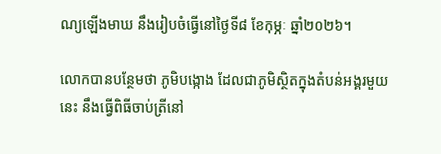ណ្យឡើងមាឃ នឹងរៀបចំធ្វើនៅថ្ងៃទី៨ ខែកុម្ភៈ ឆ្នាំ២០២៦។

លោកបានបន្ថែមថា ភូមិបង្កោង ដែលជាភូមិស្ថិតក្នុងតំបន់អង្គរមួយនេះ នឹងធ្វើពិធីចាប់ត្រីនៅ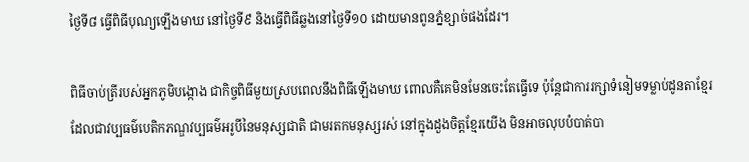ថ្ងៃទី៨ ធ្វើពិធីបុណ្យឡើងមាឃ នៅថ្ងៃទី៩ និងធ្វើពិធីឆ្លងនៅថ្ងៃទី១០ ដោយមានពូនភ្នំខ្សាច់ផងដែរ។

ពិធីចាប់ត្រីរបស់អ្នកភូមិបង្កោង ជាកិច្ចពិធីមួយស្របពេលនឹងពិធីឡើងមាឃ ពោលគឺគេមិនមែនចេះតែធ្វើទេ ប៉ុន្តែជាការរក្សាទំនៀមទម្លាប់ដូនតាខ្មែរ ដែលជាវប្បធម៌បេតិកភណ្ឌវប្បធម៌អរូបីនៃមនុស្សជាតិ ជាមរតកមនុស្សរស់ នៅក្នុងដួងចិត្តខ្មែរយើង មិនអាចលុបបំបាត់បា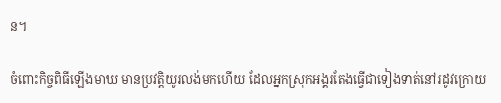ន។

ចំពោះកិច្ចពិធីឡើងមាឃ មានប្រវត្តិយូរលង់មកហើយ ដែលអ្នកស្រុកអង្គរតែងធ្វើជាទៀងទាត់នៅរដូវក្រោយ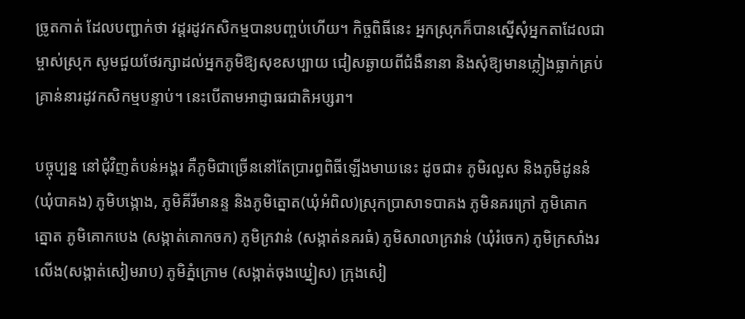ច្រូតកាត់ ដែលបញ្ជាក់ថា វដ្ដរដូវកសិកម្មបានបញ្ចប់ហើយ។ កិច្ចពិធីនេះ អ្នកស្រុកក៏បានស្នើសុំអ្នកតាដែលជាម្ចាស់ស្រុក សូមជួយថែរក្សាដល់អ្នកភូមិឱ្យសុខសប្បាយ ជៀសឆ្ងាយពីជំងឺនានា និងសុំឱ្យមានភ្លៀងធ្លាក់គ្រប់គ្រាន់នារដូវកសិកម្មបន្ទាប់។ នេះបើតាមអាជ្ញាធរជាតិអប្សរា។

បច្ចុប្បន្ន នៅជុំវិញតំបន់អង្គរ គឺភូមិជាច្រើននៅតែប្រារព្ធពិធីឡើងមាឃនេះ ដូចជា៖ ភូមិរលួស និងភូមិដូននំ (ឃុំបាគង) ភូមិបង្កោង, ភូមិគីរីមានន្ទ និងភូមិត្នោត(ឃុំអំពិល)ស្រុកប្រាសាទបាគង ភូមិនគរក្រៅ ភូមិគោកត្នោត ភូមិគោកបេង (សង្កាត់គោកចក) ភូមិក្រវាន់ (សង្កាត់នគរធំ) ភូមិសាលាក្រវាន់ (ឃុំរំចេក) ភូមិក្រសាំងរលើង(សង្កាត់សៀមរាប) ភូមិភ្នំក្រោម (សង្កាត់ចុងឃ្នៀស) ក្រុងសៀ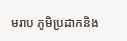មរាប ភូមិប្រដាកនិង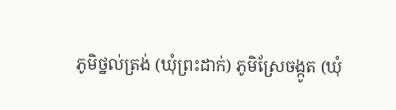ភូមិថ្នល់ត្រង់ (ឃុំព្រះដាក់) ភូមិស្រែចង្កូត (ឃុំ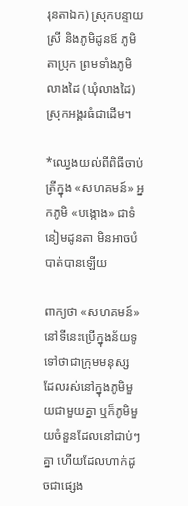រុនតាឯក) ស្រុកបន្ទាយស្រី និងភូមិដូនឪ ភូមិតាប្រុក ព្រមទាំងភូមិលាងដៃ (ឃុំលាងដៃ) ស្រុកអង្គរធំជាដើម។

*ឈ្វេងយល់ពីពិធីចាប់ត្រីក្នុង «សហគមន៍» អ្នកភូមិ «បង្កោង» ជាទំនៀមដូនតា មិនអាចបំបាត់បានឡើយ

ពាក្យថា «សហគមន៍» នៅទីនេះប្រើក្នុងន័យទូទៅថាជាក្រុមមនុស្ស ដែលរស់នៅក្នុងភូមិមួយជាមួយគ្នា ឬក៏ភូមិមួយចំនួនដែលនៅជាប់ៗគ្នា ហើយដែលហាក់ដូចជាផ្សេង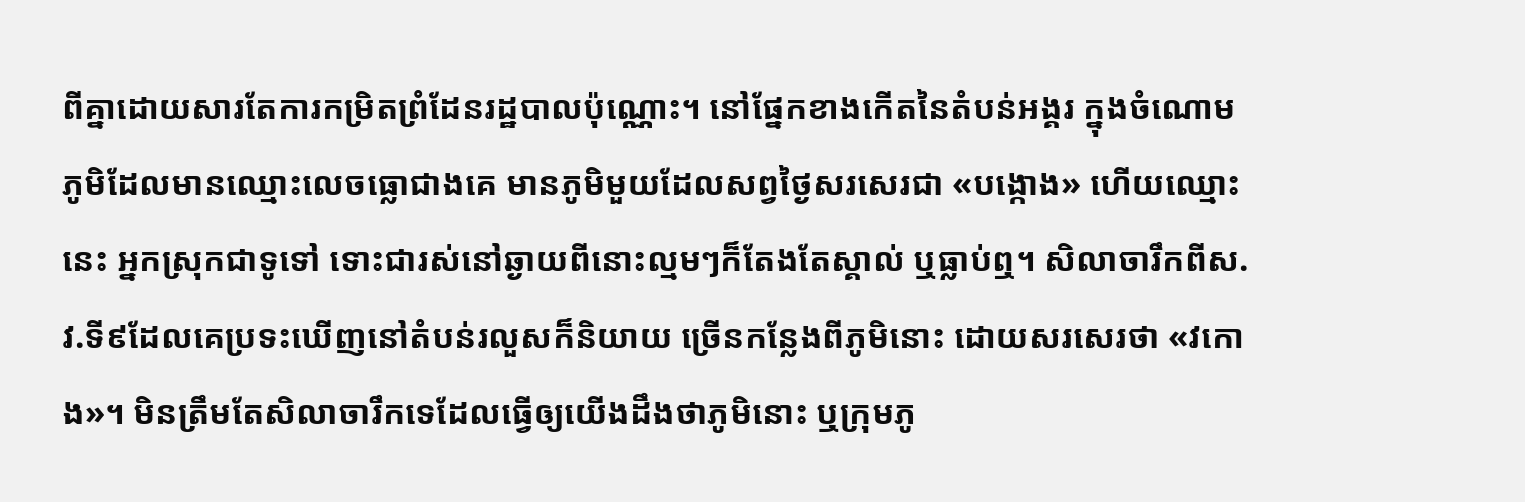ពីគ្នាដោយសារតែការកម្រិតព្រំដែនរដ្ឋបាលប៉ុណ្ណោះ។ នៅផ្នែកខាងកើតនៃតំបន់អង្គរ ក្នុងចំណោមភូមិដែលមានឈ្មោះលេចធ្លោជាងគេ មានភូមិមួយដែលសព្វថ្ងៃសរសេរជា «បង្កោង» ហើយឈ្មោះនេះ អ្នកស្រុកជាទូទៅ ទោះជារស់នៅឆ្ងាយពីនោះល្មមៗក៏តែងតែស្គាល់ ឬធ្លាប់ឮ។ សិលាចារឹកពីស.វ.ទី៩ដែលគេប្រទះឃើញនៅតំបន់រលួសក៏និយាយ ច្រើនកន្លែងពីភូមិនោះ ដោយសរសេរថា «វកោង»។ មិនត្រឹមតែសិលាចារឹកទេដែលធ្វើឲ្យយើងដឹងថាភូមិនោះ ឬក្រុមភូ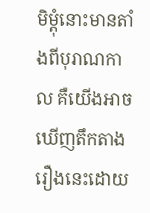មិម្ដុំនោះមានតាំងពីបុរាណកាល គឺយើងអាចឃើញតឹកតាងរឿងនេះដោយ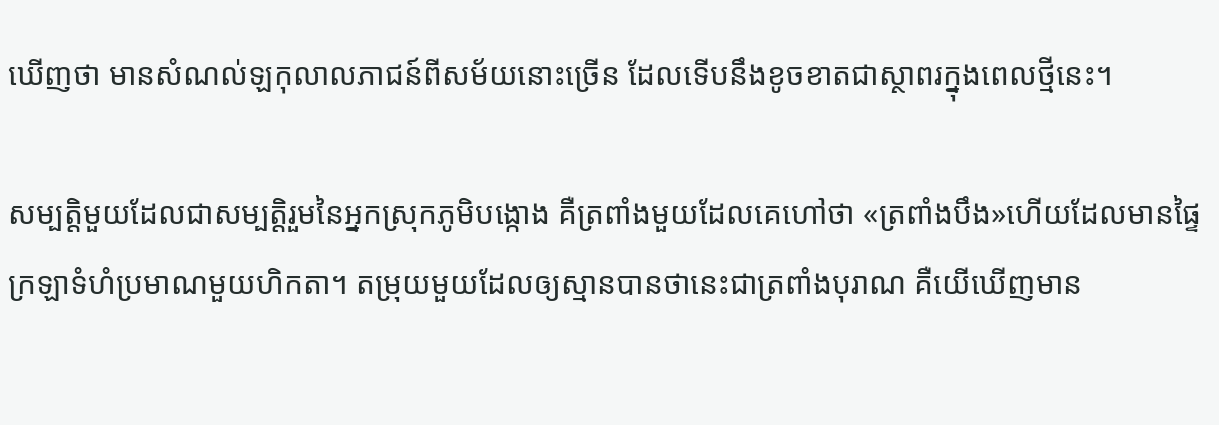ឃើញថា មានសំណល់ឡកុលាលភាជន៍ពីសម័យនោះច្រើន ដែលទើបនឹងខូចខាតជាស្ថាពរក្នុងពេលថ្មីនេះ។

សម្បត្តិមួយដែលជាសម្បត្តិរួមនៃអ្នកស្រុកភូមិបង្កោង គឺត្រពាំងមួយដែលគេហៅថា «ត្រពាំងបឹង»ហើយដែលមានផ្ទៃក្រឡាទំហំប្រមាណមួយហិកតា។ តម្រុយមួយដែលឲ្យស្មានបានថានេះជាត្រពាំងបុរាណ គឺយើឃើញមាន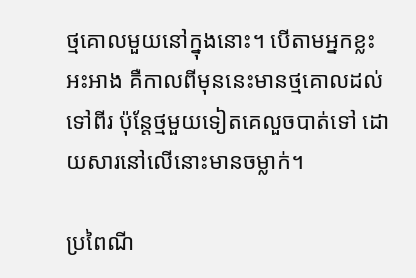ថ្មគោលមួយនៅក្នុងនោះ។ បើតាមអ្នកខ្លះអះអាង គឺកាលពីមុននេះមានថ្មគោលដល់ទៅពីរ ប៉ុន្តែថ្មមួយទៀតគេលួចបាត់ទៅ ដោយសារនៅលើនោះមានចម្លាក់។

ប្រពៃណី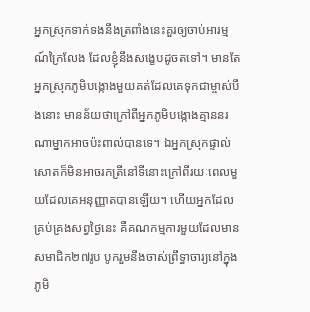អ្នកស្រុកទាក់ទងនឹងត្រពាំងនេះគួរឲ្យចាប់អារម្មណ៍ក្រៃលែង ដែលខ្ញុំនឹងសង្ខេបដូចតទៅ។ មានតែអ្នកស្រុកភូមិបង្កោងមួយគត់ដែលគេទុកជាម្ចាស់បឹងនោះ មានន័យថាក្រៅពីអ្នកភូមិបង្កោងគ្មាននរណាម្នាកអាចប៉ះពាល់បានទេ។ ឯអ្នកស្រុកផ្ទាល់សោតក៏មិនអាចរកត្រីនៅទីនោះក្រៅពីរយៈពេលមួយដែលគេអនុញ្ញាតបានឡើយ។ ហើយអ្នកដែលគ្រប់គ្រងសព្វថ្ងៃនេះ គឺគណកម្មការមួយដែលមានសមាជិក២៧រូប បូករួមនឹងចាស់ព្រឹទ្ធាចារ្យនៅក្នុងភូមិ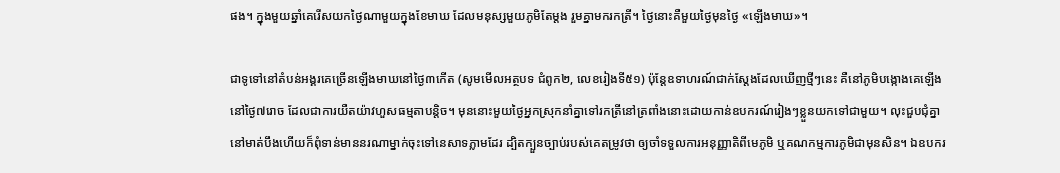ផង។ ក្នុងមួយឆ្នាំគេរើសយកថ្ងៃណាមួយក្នុងខែមាឃ ដែលមនុស្សមួយភូមិតែម្តង រួមគ្នាមករកត្រី។ ថ្ងៃនោះគឺមួយថ្ងៃមុនថ្ងៃ «ឡើងមាឃ»។

ជាទូទៅនៅតំបន់អង្គរគេច្រើនឡើងមាឃនៅថ្ងៃ៣កើត (សូមមើលអត្ថបទ ជំពូក២, លេខរៀងទី៥១) ប៉ុន្តែឧទាហរណ៍ជាក់ស្តែងដែលឃើញថ្មីៗនេះ គឺនៅភូមិបង្កោងគេឡើងនៅថ្ងៃ៧រោច ដែលជាការយឺតយ៉ាវហួសធម្មតាបន្តិច។ មុននោះមួយថ្ងៃអ្នកស្រុកនាំគ្នាទៅរកត្រីនៅត្រពាំងនោះដោយកាន់ឧបករណ៍រៀងៗខ្លួនយកទៅជាមួយ។ លុះជួបជុំគ្នានៅមាត់បឹងហើយក៏ពុំទាន់មាននរណាម្នាក់ចុះទៅនេសាទភ្លាមដែរ ដ្បិតក្បួនច្បាប់របស់គេតម្រូវថា ឲ្យចាំទទួលការអនុញ្ញាតិពីមេភូមិ ឬគណកម្មការភូមិជាមុនសិន។ ឯឧបករ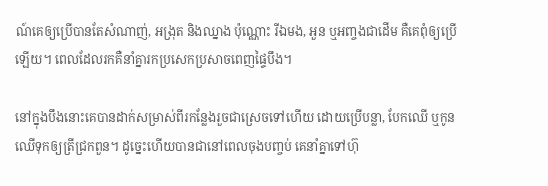ណ៍គេឲ្យប្រើបានតែសំណាញ់, អង្រុត និងឈ្នាង ប៉ុណ្ណោះ រីឯមង, អួន ឬអញ្ចងជាដើម គឺគេពុំឲ្យប្រើឡើយ។ ពេលដែលរកគឺនាំគ្នារកប្រសេកប្រសាចពេញផ្ទៃបឹង។

នៅក្នុងបឹងនោះគេបានដាក់សម្រាស់ពីរកន្លែងរួចជាស្រេចទៅហើយ ដោយប្រើបន្លា, បែកឈើ ឬកូនឈើទុកឲ្យត្រីជ្រកពួន។ ដូច្នេះហើយបានជានៅពេលចុងបញ្ចប់ គេនាំគ្នាទៅហ៊ុ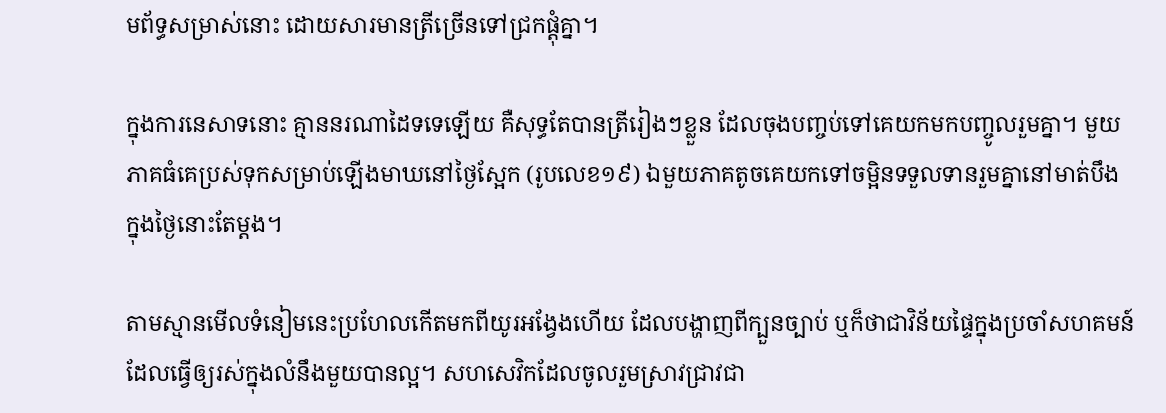មព័ទ្ធសម្រាស់នោះ ដោយសារមានត្រីច្រើនទៅជ្រកផ្តុំគ្នា។

ក្នុងការនេសាទនោះ គ្មាននរណាដៃទទេឡើយ គឺសុទ្ធតែបានត្រីរៀងៗខ្លួន ដែលចុងបញ្ចប់ទៅគេយកមកបញ្ចូលរួមគ្នា។ មួយភាគធំគេប្រស់ទុកសម្រាប់ឡើងមាឃនៅថ្ងៃស្អែក (រូបលេខ១៩) ឯមួយភាគតូចគេយកទៅចម្អិនទទួលទានរួមគ្នានៅមាត់បឹង ក្នុងថ្ងៃនោះតែម្តង។

តាមស្មានមើលទំនៀមនេះប្រហែលកើតមកពីយូរអង្វែងហើយ ដែលបង្ហាញពីក្បួនច្បាប់ ឬក៏ថាជាវិន័យផ្ទៃក្នុងប្រចាំសហគមន៍ ដែលធ្វើឲ្យរស់ក្នុងលំនឹងមួយបានល្អ។ សហសេវិកដែលចូលរួមស្រាវជ្រាវជា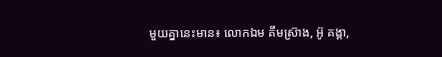មួយគ្នានេះមាន៖ លោកឯម គឹមស្រ៊ាង, អ៊ូ គង្គា,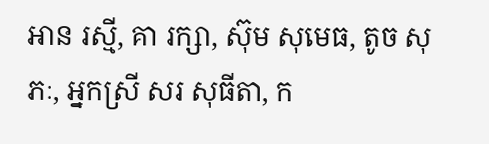អាន រស្មី, គា រក្សា, ស៊ុម សុមេធ, តូច សុភៈ, អ្នកស្រី សរ សុធីតា, ក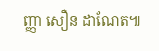ញ្ញា សឿន ដាណែត៕